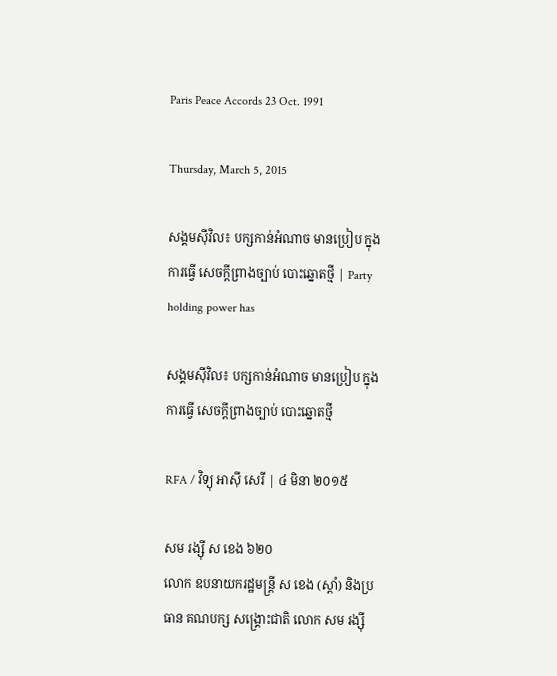Paris Peace Accords 23 Oct. 1991

Thursday, March 5, 2015

សង្គមស៊ីវិល៖ បក្សកាន់អំណាច មានប្រៀប ក្នុងការធ្វើ សេចក្ដីព្រាងច្បាប់ បោះឆ្នោតថ្មី | Party holding power has

សង្គមស៊ីវិល៖ បក្សកាន់អំណាច មានប្រៀប ក្នុងការធ្វើ សេចក្ដីព្រាងច្បាប់ បោះឆ្នោតថ្មី

RFA / វិទ្យុ អាស៊ី សេរី | ៤ មិនា ២០១៥

សម រង្ស៊ី ស ខេង ៦២០
លោក ឧបនាយករដ្ឋមន្ត្រី ស ខេង (ស្ដាំ) និងប្រធាន គណបក្ស សង្គ្រោះជាតិ លោក សម រង្ស៊ី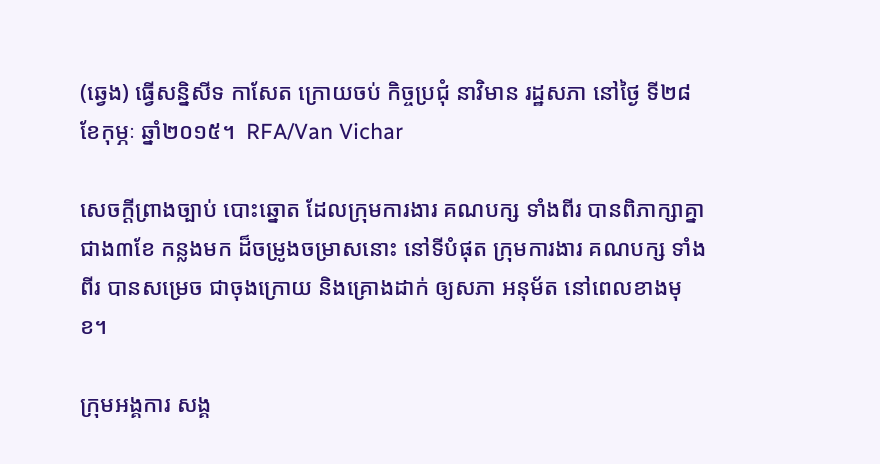(ឆ្វេង) ធ្វើសន្និសីទ កាសែត ក្រោយចប់ កិច្ចប្រជុំ នាវិមាន រដ្ឋសភា នៅថ្ងៃ ទី២៨ ខែកុម្ភៈ ឆ្នាំ២០១៥។  RFA/Van Vichar

សេចក្ដីព្រាងច្បាប់ បោះឆ្នោត ដែលក្រុមការងារ គណបក្ស ទាំងពីរ បានពិភាក្សាគ្នា ជាង៣ខែ កន្លងមក ដ៏ចម្រូងចម្រាសនោះ នៅទីបំផុត ក្រុមការងារ គណបក្ស ទាំងពីរ បានសម្រេច ជាចុងក្រោយ និងគ្រោងដាក់ ឲ្យសភា អនុម័ត នៅពេលខាងមុខ។

ក្រុមអង្គការ សង្គ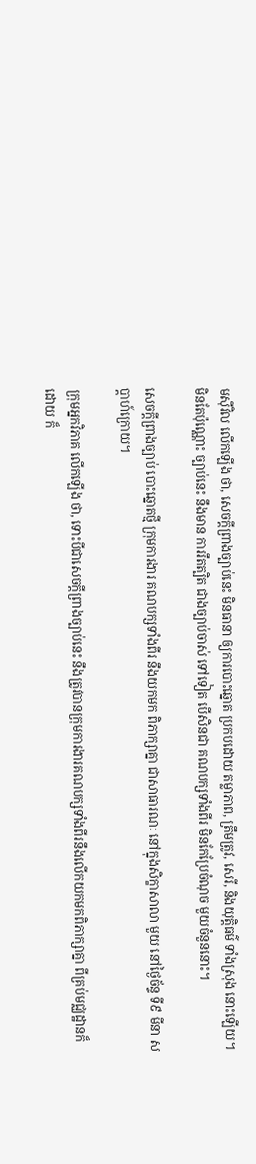មស៊ីវិល លើកឡើង ថា, សេចក្ដីព្រាងច្បាប់នេះ មិនធានា ឲ្យការបោះឆ្នោត ប្រកបដោយ តម្លាភាព, ត្រឹមត្រូវ, សេរី, និងយុត្តិធម៌ ទាំងស្រុង នោះឡើយ។  មិនតែប៉ុណ្ណោះ ច្បាប់នេះ នឹងមាន ការរឹតត្បិត ជាងច្បាប់ចាស់ ទៅទៀត បើសិនជា គណបក្សទាំងពីរ មិនកែប្រែចំណុច មួយចំនួននោះ។

សេចក្ដីព្រាងច្បាប់ បោះឆ្នោតថ្មី ក្រុមការងារ គណបក្សទាំងពីរ នឹងយកមក ពិភាក្សាគ្នា ជាសាធារណៈ នៅក្នុងសិក្ខាសាលា មួយ នៅថ្ងៃច័ន្ទ ទី៩ មីនា សប្ដាហ៍ក្រោយ។

ក្រុមអ្នកវិភាគ លើកឡើង ថា, ទោះបីជាសេចក្ដីព្រាងច្បាប់នេះ នឹងត្រូវបានក្រុមការងារគណបក្សទាំងពីរនឹងលើកយកមកពិភាក្សាគ្នា ពីគ្រប់មជ្ឈដ្ឋានក៏ដោយ ក៏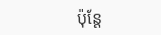ប៉ុន្តែ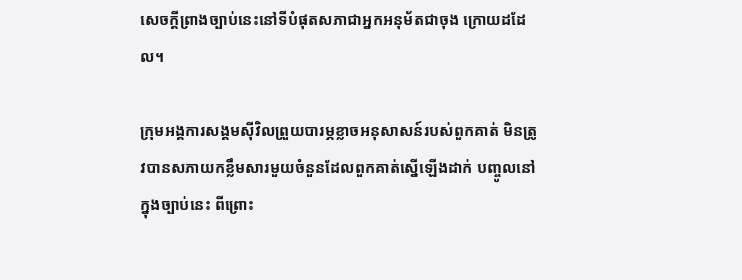សេចក្ដីព្រាងច្បាប់នេះនៅទីបំផុតសភាជាអ្នកអនុម័តជាចុង ក្រោយដដែល។

ក្រុមអង្គការសង្គមស៊ីវិលព្រួយបារម្ភខ្លាចអនុសាសន៍របស់ពួកគាត់ មិនត្រូវបានសភាយកខ្លឹមសារមួយចំនួនដែលពួកគាត់ស្នើឡើងដាក់ បញ្ចូលនៅក្នុងច្បាប់នេះ ពីព្រោះ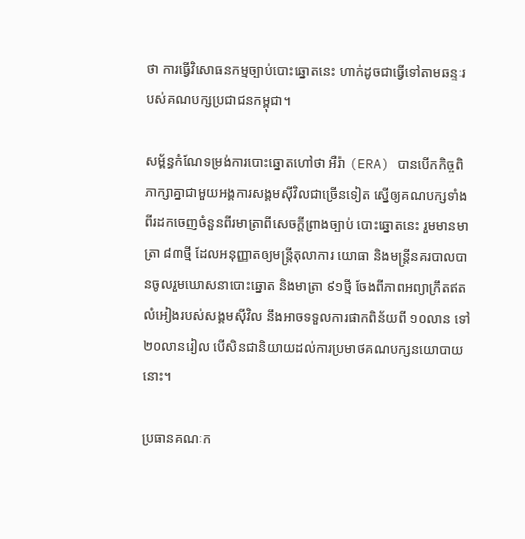ថា ការធ្វើវិសោធនកម្មច្បាប់បោះឆ្នោតនេះ ហាក់ដូចជាធ្វើទៅតាមឆន្ទៈរបស់គណបក្សប្រជាជនកម្ពុជា។

សម្ព័ន្ធកំណែទម្រង់ការបោះឆ្នោតហៅថា អឺរ៉ា (ERA) បានបើកកិច្ចពិភាក្សាគ្នាជាមួយអង្គការសង្គមស៊ីវិលជាច្រើនទៀត ស្នើឲ្យគណបក្សទាំងពីរដកចេញចំនួនពីរមាត្រាពីសេចក្ដីព្រាងច្បាប់ បោះឆ្នោតនេះ រួមមានមាត្រា ៨៣ថ្មី ដែលអនុញ្ញាតឲ្យមន្ត្រីតុលាការ យោធា និងមន្ត្រីនគរបាលបានចូលរួមឃោសនាបោះឆ្នោត និងមាត្រា ៩១ថ្មី ចែងពីភាពអព្យាក្រឹតឥតលំអៀងរបស់សង្គមស៊ីវិល នឹងអាចទទួលការផាកពិន័យពី ១០លាន ទៅ ២០លានរៀល បើសិនជានិយាយដល់ការប្រមាថគណបក្សនយោបាយនោះ។

ប្រធានគណៈក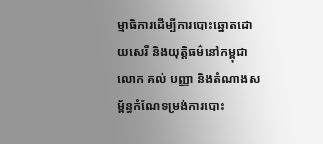ម្មាធិការដើម្បីការបោះឆ្នោតដោយសេរី និងយុត្តិធម៌នៅកម្ពុជា លោក គល់ បញ្ញា និងតំណាងសម្ព័ន្ធកំណែទម្រង់ការបោះ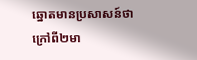ឆ្នោតមានប្រសាសន៍ថា ក្រៅពី២មា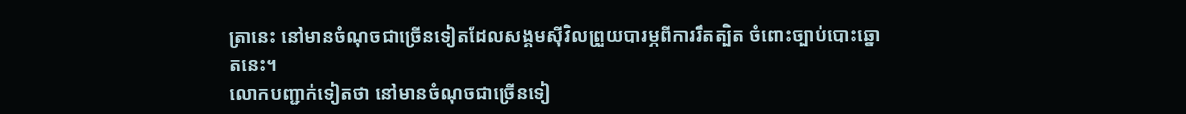ត្រានេះ នៅមានចំណុចជាច្រើនទៀតដែលសង្គមស៊ីវិលព្រួយបារម្ភពីការរឹតត្បិត ចំពោះច្បាប់បោះឆ្នោតនេះ។
លោកបញ្ជាក់ទៀតថា នៅមានចំណុចជាច្រើនទៀ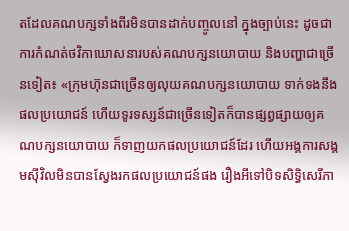តដែលគណបក្សទាំងពីរមិនបានដាក់បញ្ចូលនៅ ក្នុងច្បាប់នេះ ដូចជាការកំណត់ថវិកាឃោសនារបស់គណបក្សនយោបាយ និងបញ្ហាជាច្រើនទៀត៖ «ក្រុមហ៊ុនជាច្រើនឲ្យលុយគណបក្សនយោបាយ ទាក់ទងនឹងផលប្រយោជន៍ ហើយទូរទស្សន៍ជាច្រើនទៀតក៏បានផ្សព្វផ្សាយឲ្យគណបក្សនយោបាយ ក៏ទាញយកផលប្រយោជន៍ដែរ ហើយអង្គការសង្គមស៊ីវិលមិនបានស្វែងរកផលប្រយោជន៍ផង រឿងអីទៅបិទសិទ្ធិសេរីភា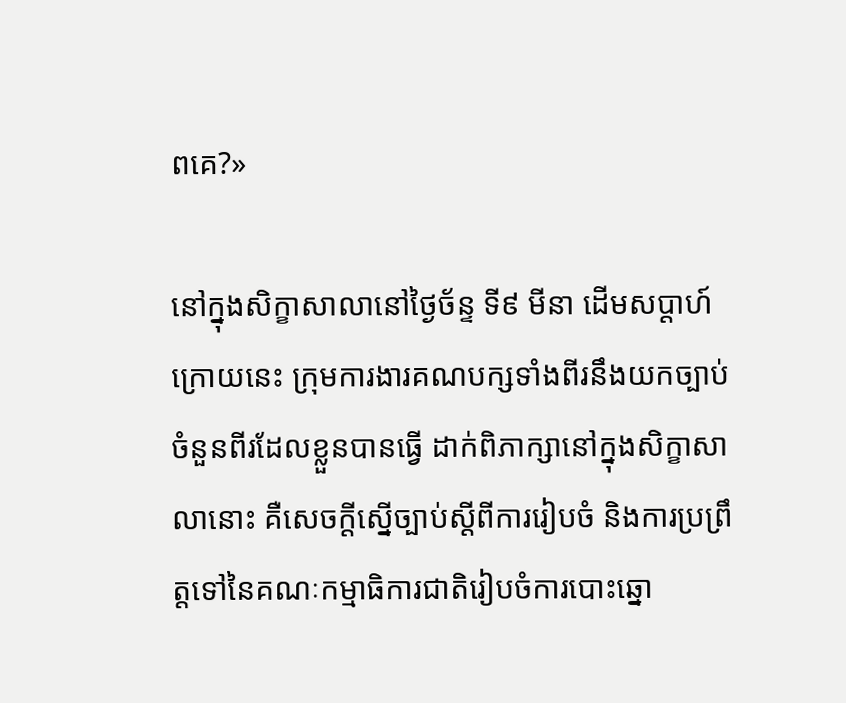ពគេ?»

នៅក្នុងសិក្ខាសាលានៅថ្ងៃច័ន្ទ ទី៩ មីនា ដើមសប្ដាហ៍ក្រោយនេះ ក្រុមការងារគណបក្សទាំងពីរនឹងយកច្បាប់ចំនួនពីរដែលខ្លួនបានធ្វើ ដាក់ពិភាក្សានៅក្នុងសិក្ខាសាលានោះ គឺសេចក្ដីស្នើច្បាប់ស្ដីពីការរៀបចំ និងការប្រព្រឹត្តទៅនៃគណៈកម្មាធិការជាតិរៀបចំការបោះឆ្នោ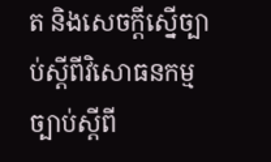ត និងសេចក្ដីស្នើច្បាប់ស្ដីពីវិសោធនកម្មច្បាប់ស្ដីពី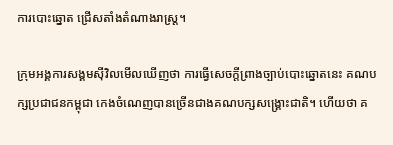ការបោះឆ្នោត ជ្រើសតាំងតំណាងរាស្ត្រ។

ក្រុមអង្គការសង្គមស៊ីវិលមើលឃើញថា ការធ្វើសេចក្ដីព្រាងច្បាប់បោះឆ្នោតនេះ គណបក្សប្រជាជនកម្ពុជា កេងចំណេញបានច្រើនជាងគណបក្សសង្គ្រោះជាតិ។ ហើយថា គ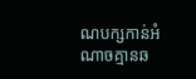ណបក្សកាន់អំណាចគ្មានឆ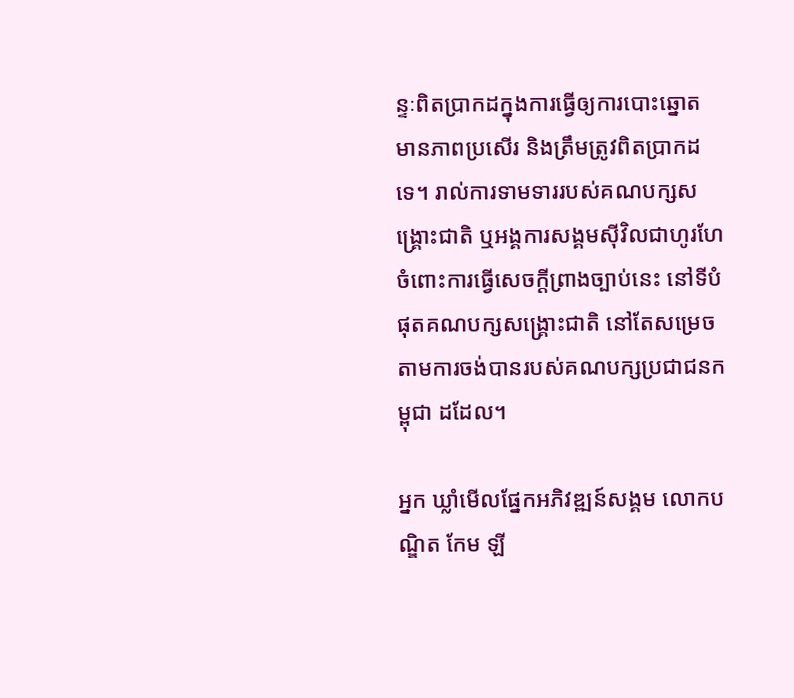ន្ទៈពិតប្រាកដក្នុងការធ្វើឲ្យការបោះឆ្នោត មានភាពប្រសើរ និងត្រឹមត្រូវពិតប្រាកដទេ។ រាល់ការទាមទាររបស់គណបក្សសង្គ្រោះជាតិ ឬអង្គការសង្គមស៊ីវិលជាហូរហែចំពោះការធ្វើសេចក្ដីព្រាងច្បាប់នេះ នៅទីបំផុតគណបក្សសង្គ្រោះជាតិ នៅតែសម្រេចតាមការចង់បានរបស់គណបក្សប្រជាជនកម្ពុជា ដដែល។

អ្នក ឃ្លាំមើលផ្នែកអភិវឌ្ឍន៍សង្គម លោកបណ្ឌិត កែម ឡី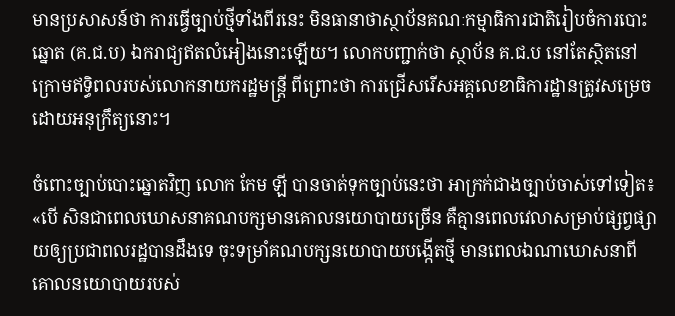មានប្រសាសន៍ថា ការធ្វើច្បាប់ថ្មីទាំងពីរនេះ មិនធានាថាស្ថាប័នគណៈកម្មាធិការជាតិរៀបចំការបោះឆ្នោត (គ.ជ.ប) ឯករាជ្យឥតលំអៀងនោះឡើយ។ លោកបញ្ជាក់ថា ស្ថាប័ន គ.ជ.ប នៅតែស្ថិតនៅក្រោមឥទ្ធិពលរបស់លោកនាយករដ្ឋមន្ត្រី ពីព្រោះថា ការជ្រើសរើសអគ្គលេខាធិការដ្ឋានត្រូវសម្រេចដោយអនុក្រឹត្យនោះ។

ចំពោះច្បាប់បោះឆ្នោតវិញ លោក កែម ឡី បានចាត់ទុកច្បាប់នេះថា អាក្រក់ជាងច្បាប់ចាស់ទៅទៀត៖ «បើ សិនជាពេលឃោសនាគណបក្សមានគោលនយោបាយច្រើន គឺគ្មានពេលវេលាសម្រាប់ផ្សព្វផ្សាយឲ្យប្រជាពលរដ្ឋបានដឹងទេ ចុះទម្រាំគណបក្សនយោបាយបង្កើតថ្មី មានពេលឯណាឃោសនាពីគោលនយោបាយរបស់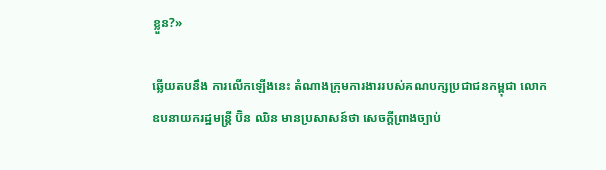ខ្លួន?»

ឆ្លើយតបនឹង ការលើកឡើងនេះ តំណាងក្រុមការងាររបស់គណបក្សប្រជាជនកម្ពុជា លោកឧបនាយករដ្ឋមន្ត្រី ប៊ិន ឈិន មានប្រសាសន៍ថា សេចក្ដីព្រាងច្បាប់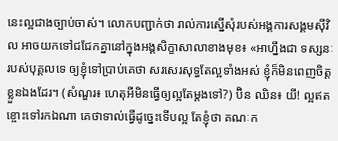នេះល្អជាងច្បាប់ចាស់។ លោកបញ្ជាក់ថា រាល់ការស្នើសុំរបស់អង្គការសង្គមស៊ីវិល អាចយកទៅជជែកគ្នានៅក្នុងអង្គសិក្ខាសាលាខាងមុខ៖ «អាហ្នឹងជា ទស្សនៈរបស់បុគ្គលទេ ឲ្យខ្ញុំទៅប្រាប់គេថា សរសេរសុទ្ធតែល្អទាំងអស់ ខ្ញុំក៏មិនពេញចិត្តខ្លួនឯងដែរ។ (សំណួរ៖ ហេតុអីមិនធ្វើឲ្យល្អតែម្ដងទៅ?) ប៊ិន ឈិន៖ យី! ល្អឥតខ្ចោះទៅរកឯណា គេថាទាល់ធ្វើដូច្នេះទើបល្អ តែខ្ញុំថា គណៈក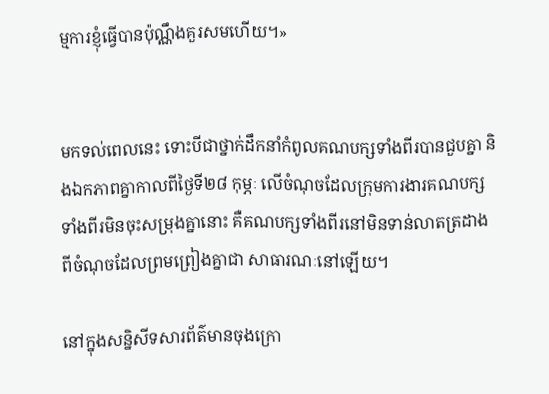ម្មការខ្ញុំធ្វើបានប៉ុណ្ណឹងគួរសមហើយ។»


មកទល់ពេលនេះ ទោះបីជាថ្នាក់ដឹកនាំកំពូលគណបក្សទាំងពីរបានជួបគ្នា និងឯកភាពគ្នាកាលពីថ្ងៃទី២៨ កុម្ភៈ លើចំណុចដែលក្រុមការងារគណបក្សទាំងពីរមិនចុះសម្រុងគ្នានោះ គឺគណបក្សទាំងពីរនៅមិនទាន់លាតត្រដាងពីចំណុចដែលព្រមព្រៀងគ្នាជា សាធារណៈនៅឡើយ។

នៅក្នុងសន្និសីទសារព័ត៌មានចុងក្រោ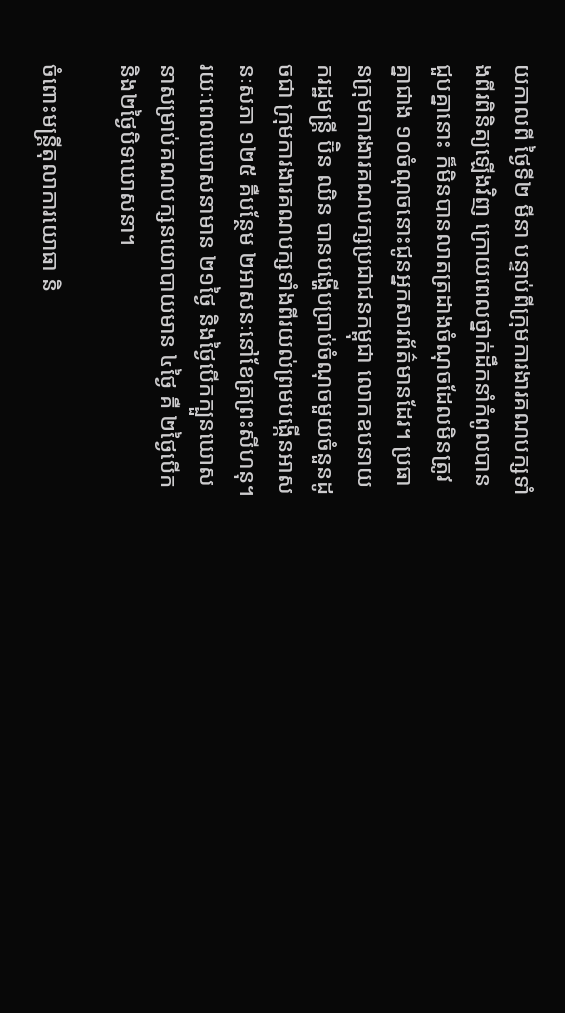យកាលពី ថ្ងៃទី២ មីនា បន្ទាប់ពីក្រុមការងារគណបក្សទាំងពីរពិនិត្យឡើងវិញ ក្រោយពេលថ្នាក់ដឹកនាំកំពូលបានជួបគ្នានោះ ក៏មិនបានលាតត្រដាងចំណុចដែលមិនត្រូវគ្នាជាង ១០ចំណុចនោះជូនអ្នកសារព័ត៌មានដែរ។ ប្រធានក្រុមការងារគណបក្សប្រជាជនកម្ពុជា លោកឧបនាយករដ្ឋមន្ត្រី ប៊ិន ឈិន បានបង្ហើបប្រាប់ចំណុចមួយចំនួនដូចជា ក្រុមការងារគណបក្សទាំងពីរយល់ព្រមបង្កើនអាសនៈសភា ១២៥ គឺបន្ថែម ២អាសនៈនៅខែត្រព្រះសីហនុ។ រយៈពេលឃោសនាមាន ២១ថ្ងៃ និងថ្ងៃបើកក្បួនឃោសនាសម្រាប់គណបក្សនយោបាយមាន ៤ថ្ងៃ គឺ ២ថ្ងៃបើក និង២ថ្ងៃបិទឃោសនា។

ចំពោះមន្ត្រីតុលាការយោធា និ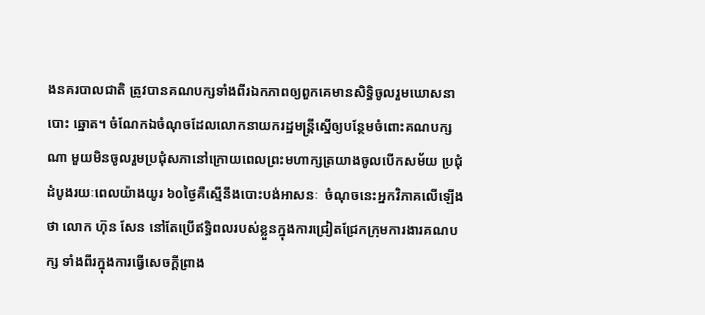ងនគរបាលជាតិ ត្រូវបានគណបក្សទាំងពីរឯកភាពឲ្យពួកគេមានសិទ្ធិចូលរួមឃោសនាបោះ ឆ្នោត។ ចំណែកឯចំណុចដែលលោកនាយករដ្ឋមន្ត្រីស្នើឲ្យបន្ថែមចំពោះគណបក្សណា មួយមិនចូលរួមប្រជុំសភានៅក្រោយពេលព្រះមហាក្សត្រយាងចូលបើកសម័យ ប្រជុំដំបូងរយៈពេលយ៉ាងយូរ ៦០ថ្ងៃគឺស្មើនឹងបោះបង់អាសនៈ  ចំណុចនេះអ្នកវិភាគលើឡើងថា លោក ហ៊ុន សែន នៅតែប្រើឥទ្ធិពលរបស់ខ្លួនក្នុងការជ្រៀតជ្រែកក្រុមការងារគណបក្ស ទាំងពីរក្នុងការធ្វើសេចក្ដីព្រាង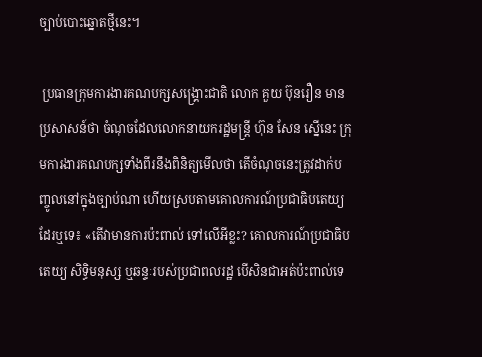ច្បាប់បោះឆ្នោតថ្មីនេះ។

 ប្រធានក្រុមការងារគណបក្សសង្គ្រោះជាតិ លោក គួយ ប៊ុនរឿន មានប្រសាសន៍ថា ចំណុចដែលលោកនាយករដ្ឋមន្ត្រី ហ៊ុន សែន ស្នើនេះ ក្រុមការងារគណបក្សទាំងពីរនឹងពិនិត្យមើលថា តើចំណុចនេះត្រូវដាក់បញ្ចូលនៅក្នុងច្បាប់ណា ហើយស្របតាមគោលការណ៍ប្រជាធិបតេយ្យដែរឬទេ៖ «តើវាមានការប៉ះពាល់ ទៅលើអីខ្លះ? គោលការណ៍ប្រជាធិបតេយ្យ សិទ្ធិមនុស្ស ឬឆន្ទៈរបស់ប្រជាពលរដ្ឋ បើសិនជាអត់ប៉ះពាល់ទេ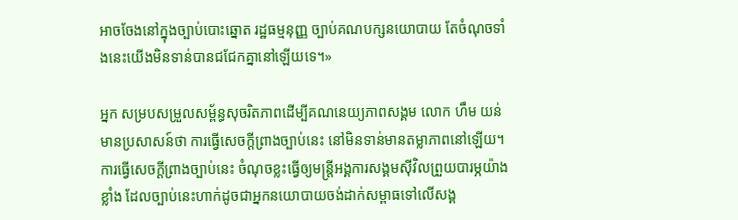អាចចែងនៅក្នុងច្បាប់បោះឆ្នោត រដ្ឋធម្មនុញ្ញ ច្បាប់គណបក្សនយោបាយ តែចំណុចទាំងនេះយើងមិនទាន់បានជជែកគ្នានៅឡើយទេ។»

អ្នក សម្របសម្រួលសម្ព័ន្ធសុចរិតភាពដើម្បីគណនេយ្យភាពសង្គម លោក ហឹម យន់ មានប្រសាសន៍ថា ការធ្វើសេចក្ដីព្រាងច្បាប់នេះ នៅមិនទាន់មានតម្លាភាពនៅឡើយ។ ការធ្វើសេចក្ដីព្រាងច្បាប់នេះ ចំណុចខ្លះធ្វើឲ្យមន្ត្រីអង្គការសង្គមស៊ីវិលព្រួយបារម្ភយ៉ាង ខ្លាំង ដែលច្បាប់នេះហាក់ដូចជាអ្នកនយោបាយចង់ដាក់សម្ពាធទៅលើសង្គ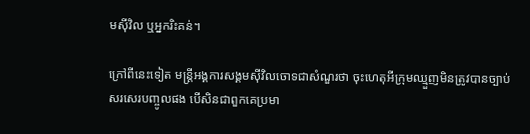មស៊ីវិល ឬអ្នករិះគន់។

ក្រៅពីនេះទៀត មន្ត្រីអង្គការសង្គមស៊ីវិលចោទជាសំណួរថា ចុះហេតុអីក្រុមឈ្មួញមិនត្រូវបានច្បាប់សរសេរបញ្ចូលផង បើសិនជាពួកគេប្រមា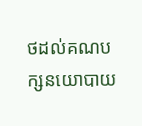ថដល់គណបក្សនយោបាយ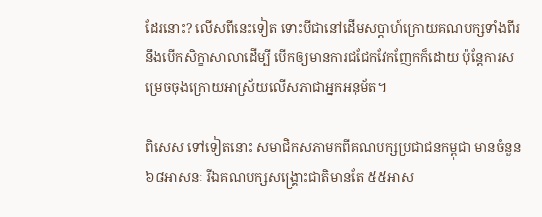ដែរនោះ? លើសពីនេះទៀត ទោះបីជានៅដើមសប្ដាហ៍ក្រោយគណបក្សទាំងពីរនឹងបើកសិក្ខាសាលាដើម្បី បើកឲ្យមានការជជែកវែកញែកក៏ដោយ ប៉ុន្តែការសម្រេចចុងក្រោយអាស្រ័យលើសភាជាអ្នកអនុម័ត។

ពិសេស ទៅទៀតនោះ សមាជិកសភាមកពីគណបក្សប្រជាជនកម្ពុជា មានចំនួន ៦៨អាសនៈ រីឯគណបក្សសង្គ្រោះជាតិមានតែ ៥៥អាស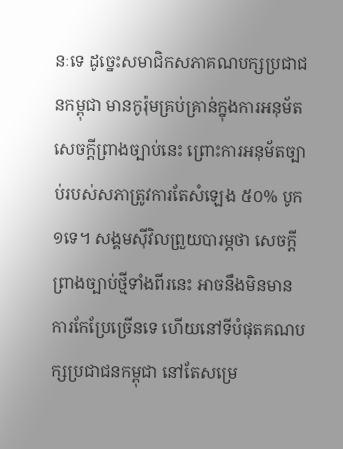នៈទេ ដូច្នេះសមាជិកសភាគណបក្សប្រជាជនកម្ពុជា មានកូរ៉ុមគ្រប់គ្រាន់ក្នុងការអនុម័តសេចក្ដីព្រាងច្បាប់នេះ ព្រោះការអនុម័តច្បាប់របស់សភាត្រូវការតែសំឡេង ៥០% បូក ១ទេ។ សង្គមស៊ីវិលព្រួយបារម្ភថា សេចក្ដីព្រាងច្បាប់ថ្មីទាំងពីរនេះ អាចនឹងមិនមានការកែប្រែច្រើនទេ ហើយនៅទីបំផុតគណបក្សប្រជាជនកម្ពុជា នៅតែសម្រេ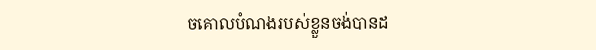ចគោលបំណងរបស់ខ្លួនចង់បានដ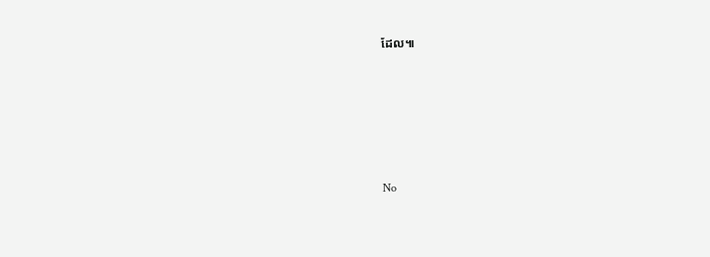ដែល៕





No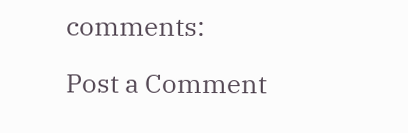comments:

Post a Comment